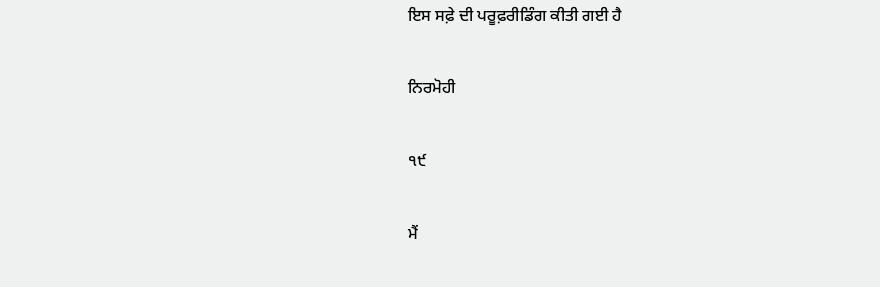ਇਸ ਸਫ਼ੇ ਦੀ ਪਰੂਫ਼ਰੀਡਿੰਗ ਕੀਤੀ ਗਈ ਹੈ

ਨਿਰਮੋਹੀ

੧੯

ਮੈਂ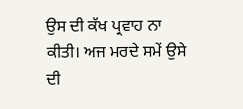ਉਸ ਦੀ ਕੱਖ ਪ੍ਰਵਾਹ ਨਾ ਕੀਤੀ। ਅਜ ਮਰਦੇ ਸਮੇਂ ਉਸੇ ਦੀ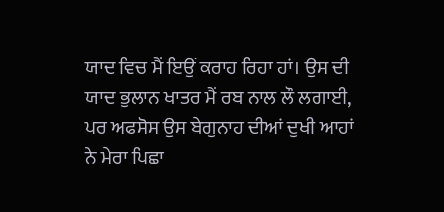ਯਾਦ ਵਿਚ ਮੈਂ ਇਉਂ ਕਰਾਹ ਰਿਹਾ ਹਾਂ। ਉਸ ਦੀ ਯਾਦ ਭੁਲਾਨ ਖਾਤਰ ਮੈਂ ਰਬ ਨਾਲ ਲੌ ਲਗਾਈ, ਪਰ ਅਫਸੋਸ ਉਸ ਬੇਗੁਨਾਹ ਦੀਆਂ ਦੁਖੀ ਆਹਾਂ ਨੇ ਮੇਰਾ ਪਿਛਾ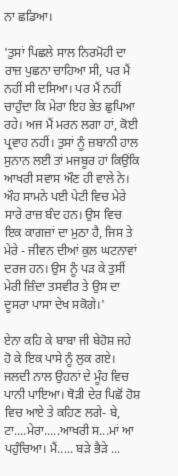ਨਾ ਛਡਿਆ।

'ਤੁਸਾਂ ਪਿਛਲੇ ਸਾਲ ਨਿਰਮੋਹੀ ਦਾ ਰਾਜ਼ ਪੁਛਨਾ ਚਾਹਿਆ ਸੀ, ਪਰ ਮੈਂ ਨਹੀਂ ਸੀ ਦਸਿਆ। ਪਰ ਮੈਂ ਨਹੀਂ ਚਾਹੁੰਦਾ ਕਿ ਮੇਰਾ ਇਹ ਭੇਤ ਛੁਪਿਆ ਰਹੇ। ਅਜ ਮੈਂ ਮਰਨ ਲਗਾ ਹਾਂ, ਕੋਈ ਪ੍ਰਵਾਹ ਨਹੀਂ। ਤੁਸਾਂ ਨੂੰ ਜ਼ਬਾਨੀ ਹਾਲ ਸੁਨਾਨ ਲਈ ਤਾਂ ਮਜਬੂਰ ਹਾਂ ਕਿਉਂਕਿ ਆਖਰੀ ਸਵਾਸ ਔਣ ਹੀ ਵਾਲੇ ਨੇ। ਔਹ ਸਾਮਨੇ ਪਈ ਪੇਟੀ ਵਿਚ ਮੇਰੇ ਸਾਰੇ ਰਾਜ਼ ਬੰਦ ਹਨ। ਉਸ ਵਿਚ ਇਕ ਕਾਗਜ਼ਾਂ ਦਾ ਮੁਠਾ ਹੈ, ਜਿਸ ਤੇ ਮੇਰੇ - ਜੀਵਨ ਦੀਆਂ ਕੁਲ ਘਟਨਾਵਾਂ ਦਰਜ ਹਨ। ਉਸ ਨੂੰ ਪੜ ਕੇ ਤੁਸੀਂ ਮੇਰੀ ਜ਼ਿੰਦਾ ਤਸਵੀਰ ਤੇ ਉਸ ਦਾ ਦੂਸਰਾ ਪਾਸਾ ਦੇਖ ਸਕੋਗੇ।'

ਏਨਾ ਕਹਿ ਕੇ ਬਾਬਾ ਜੀ ਬੇਹੋਸ਼ ਜਹੇ ਹੋ ਕੇ ਇਕ ਪਾਸੇ ਨੂੰ ਲੁਕ ਗਏ। ਜਲਦੀ ਨਾਲ ਉਹਨਾਂ ਦੇ ਮੂੰਹ ਵਿਚ ਪਾਨੀ ਪਾਇਆ। ਥੋੜੀ ਦੇਰ ਪਿਛੋਂ ਹੋਸ਼ ਵਿਚ ਆਏ ਤੇ ਕਹਿਣ ਲਗੇ- ਬੇ, ਟਾ....ਮੇਰਾ.....ਆਖਰੀ ਸ...ਮਾਂ ਆ ਪਹੁੰਚਿਆ। ਮੈਂ..... ਬੜੇ ਭੈੜੇ ...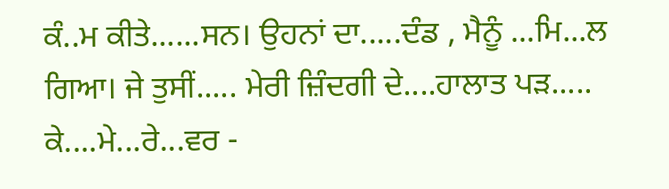ਕੰ..ਮ ਕੀਤੇ......ਸਨ। ਉਹਨਾਂ ਦਾ.....ਦੰਡ , ਮੈਨੂੰ ...ਮਿ...ਲ ਗਿਆ। ਜੇ ਤੁਸੀਂ..... ਮੇਰੀ ਜ਼ਿੰਦਗੀ ਦੇ....ਹਾਲਾਤ ਪੜ..... ਕੇ....ਮੇ...ਰੇ...ਵਰ -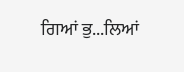ਗਿਆਂ ਭੁ...ਲਿਆਂ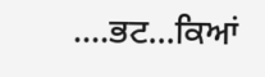....ਭਟ...ਕਿਆਂ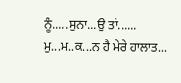ਨੂੰ.....ਸੁਨਾ...ਉ ਤਾਂ...... ਮੁ...ਮ..ਕ...ਨ ਹੈ ਮੇਰੇ ਹਾਲਾਤ...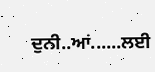ਦੁਨੀ..ਆਂ......ਲਈ